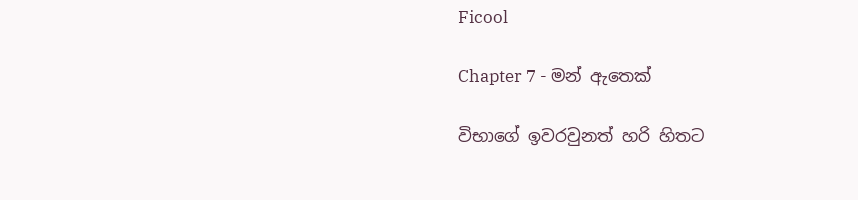Ficool

Chapter 7 - මන් ඇතෙක්

විභාගේ ඉවරවුනත් හරි හිතට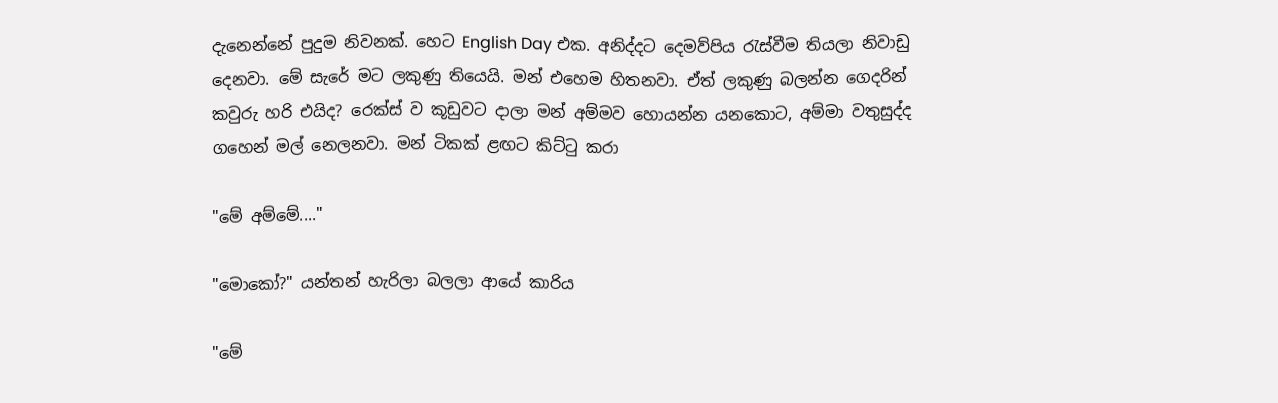දැනෙන්නේ පුදුම නිවනක්. හෙට English Day එක. අනිද්දට දෙමව්පිය රැස්වීම තියලා නිවාඩු දෙනවා. මේ සැරේ මට ලකුණු තියෙයි. මන් එහෙම හිතනවා. ඒත් ලකුණු බලන්න ගෙදරින් කවුරු හරි එයිද? රෙක්ස් ව කූඩුවට දාලා මන් අම්මව හොයන්න යනකොට, අම්මා වතුසුද්ද ගහෙන් මල් නෙලනවා. මන් ටිකක් ළඟට කිට්ටු කරා

"මේ අම්මේ...."

"මොකෝ?" යන්තන් හැරිලා බලලා ආයේ කාරිය

"මේ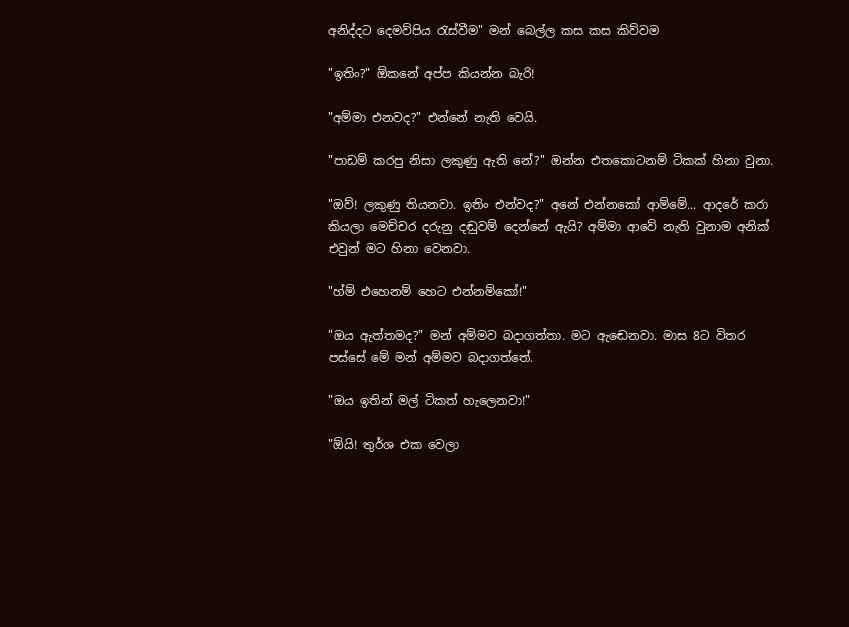අනිද්දට දෙමව්පිය රැස්වීම" මන් බෙල්ල කස කස කිව්වම

"ඉතිං?" ඕකනේ අප්ප කියන්න බැරි!

"අම්මා එනවද?" එන්නේ නැති වෙයි.

"පාඩම් කරපු නිසා ලකුණු ඇති නේ?" ඔන්න එතකොටනම් ටිකක් හිනා වුනා.

"ඔව්! ලකුණු තියනවා. ඉතිං එන්වද?" අනේ එන්නකෝ ආම්මේ... ආදරේ කරා කියලා මෙච්චර දරුනු දඬුවම් දෙන්නේ ඇයි? අම්මා ආවේ නැති වුනාම අනික් එවුන් මට හිනා වෙනවා.

"හ්ම් එහෙනම් හෙට එන්නම්කෝ!"

"ඔය ඇත්තමද?" මන් අම්මව බදාගත්තා. මට ඇඬෙනවා. මාස 8ට විතර පස්සේ මේ මන් අම්මව බදාගත්තේ.

"ඔය ඉතින් මල් ටිකත් හැලෙනවා!"

"ඕයි! තුර්ශ එක වෙලා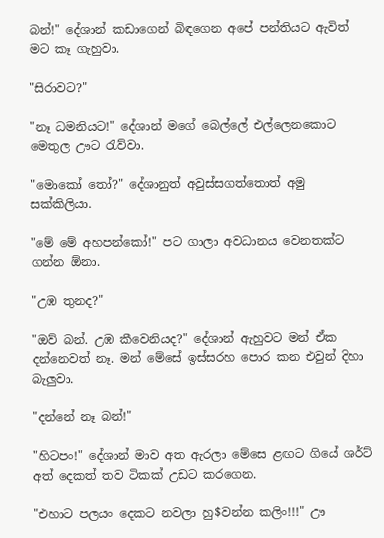බන්!" දේශාන් කඩාගෙන් බිඳගෙන අපේ පන්තියට ඇවිත් මට කෑ ගැහුවා.

"සිරාවට?"

"නෑ ධමනියට!" දේශාන් මගේ බෙල්ලේ එල්ලෙනකොට මෙතුල ඌට රැව්වා.

"මොකෝ තෝ?" දේශානුත් අවුස්සගත්තොත් අමු සක්කිලියා.

"මේ මේ අහපන්කෝ!" පට ගාලා අවධානය වෙනතක්ට ගන්න ඕනා.

"උඹ තුනද?"

"ඔව් බන්. උඹ කීවෙනියද?" දේශාන් ඇහුවට මන් ඒක දන්නෙවත් නෑ. මන් මේසේ ඉස්සරහ පොර කන එවුන් දිහා බැලුවා.

"දන්නේ නෑ බන්!"

"හිටපං!" දේශාන් මාව අත ඇරලා මේසෙ ළඟට ගියේ ශර්ට් අත් දෙකත් තව ටිකක් උඩට කරගෙන.

"එහාට පලයං දෙකට නවලා හු$වන්න කලිං!!!" ඌ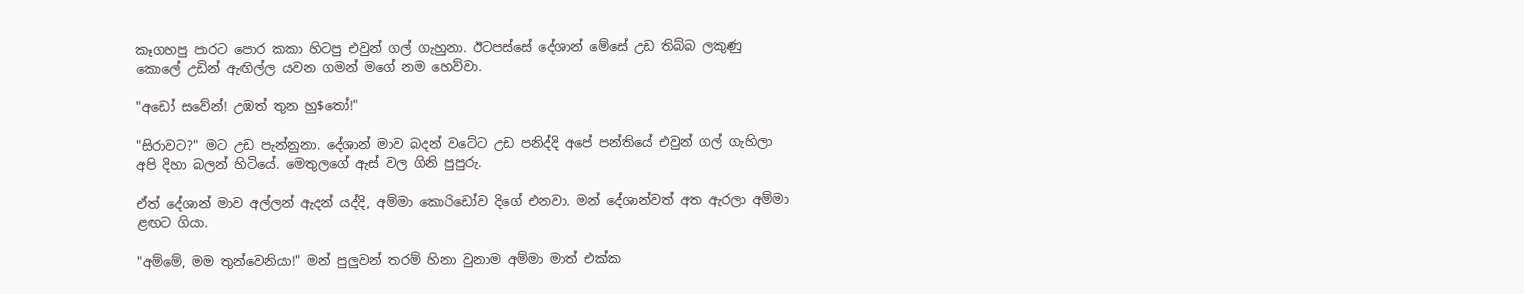කෑගහපු පාරට පොර කකා හිටපු එවුන් ගල් ගැහුනා. ඊටපස්සේ දේශාන් මේසේ උඩ තිබ්බ ලකුණු කොලේ උඩින් ඇඟිල්ල යවන ගමන් මගේ නම හෙව්වා.

"අඩෝ සවේන්! උඹත් තුන හු$තෝ!"

"සිරාවට?" මට උඩ පැන්නුනා. දේශාන් මාව බදන් වටේට උඩ පනිද්දි අපේ පන්තියේ එවුන් ගල් ගැහිලා අපි දිහා බලන් හිටියේ. මෙතුලගේ ඇස් වල ගිනි පුපුරු.

ඒත් දේශාන් මාව අල්ලන් ඇදන් යද්දි, අම්මා කොරිඩෝව දිගේ එනවා. මන් දේශාන්වත් අත ඇරලා අම්මා ළඟට ගියා.

"අම්මේ, මම තුන්වෙනියා!" මන් පුලුවන් තරම් හිනා වුනාම අම්මා මාත් එක්ක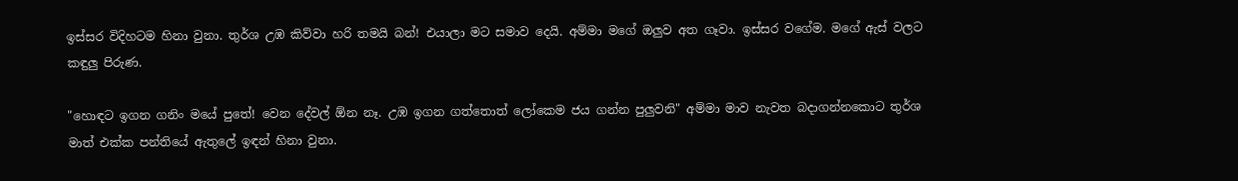ඉස්සර විදිහටම හිනා වුනා. තුර්ශ උඹ කිව්වා හරි තමයි බන්! එයාලා මට සමාව දෙයි. අම්මා මගේ ඔලුව අත ගෑවා. ඉස්සර වගේම. මගේ ඇස් වලට කඳුලු පිරුණ.

"හොඳට ඉගන ගනිං මයේ පුතේ! වෙන දේවල් ඕන නෑ. උඹ ඉගන ගත්තොත් ලෝකෙම ජය ගන්න පුලුවනි" අම්මා මාව නැවත බදාගන්නකොට තුර්ශ මාත් එක්ක පන්තියේ ඇතුලේ ඉඳන් හිනා වුනා.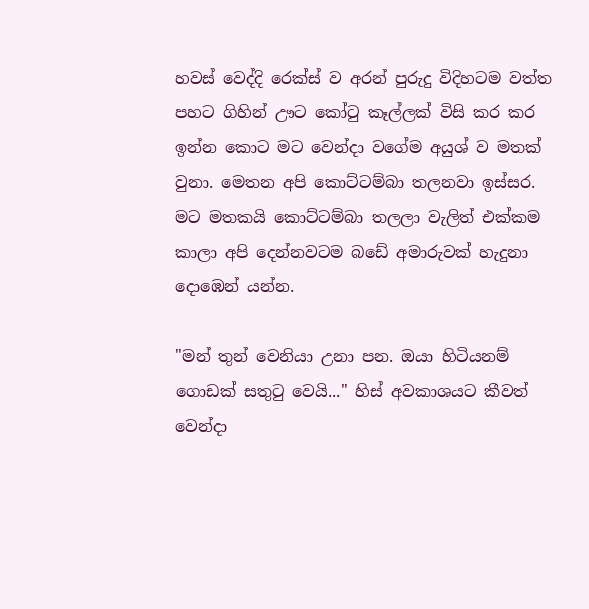හවස් වෙද්දි රෙක්ස් ව අරන් පුරුදු විදිහටම වත්ත පහට ගිහින් ඌට කෝටු කෑල්ලක් විසි කර කර ඉන්න කොට මට වෙන්දා වගේම අයුශ් ව මතක් වුනා. මෙතන අපි කොට්ටම්බා තලනවා ඉස්සර. මට මතකයි කොට්ටම්බා තලලා වැලිත් එක්කම කාලා අපි දෙන්නවටම බඩේ අමාරුවක් හැදුනා දොඹෙන් යන්න.

"මන් තුන් වෙනියා උනා පන. ඔයා හිටියනම් ගොඩක් සතුටු වෙයි..." හිස් අවකාශයට කීවත් වෙන්දා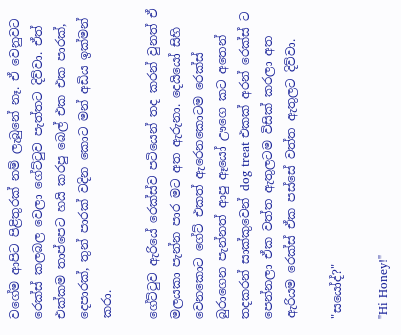වගේම ආපිට පිළිතුරක් නම් ලැබුනේ නෑ. ඒ වෙනුවට රෙක්ස් කලබල වෙලා ගේට්ටුව පැත්තට දිව්වා. ඒත් එක්කම තාප්පෙට හයි කරපු බෙල් එක එක පාරක්, දෙපාරක්, තුන් පාරක් වදින කොට මන් අඩිය ඉක්මන් කරා.

ගේට්ටුව ඇරියේ රෙක්ස්ව පටියෙන් තද කරන් වුනත් ඒ මලයකා පැන්න පාර මට අත ඇරුනා. දෙයියෝ සිහි වෙනකොට ගේට් එකත් ඇරෙනකොටම රෙක්ස් බුරාගෙන පැන්නත් ආපු ඈයෝ ඌගෙ කට අතෙන් තදකරන් සාක්කුවෙන් dog treat එකක් අරන් රෙක්ස් ට පෙන්නලා ඒක වත්ත ඇතුලටම විසික් කරලා අත ඇරියම රෙක්ස් ඒක පස්සේ වත්ත ඇතුලට දිව්වා.

"සයෝද්?"

"Hi Honey!"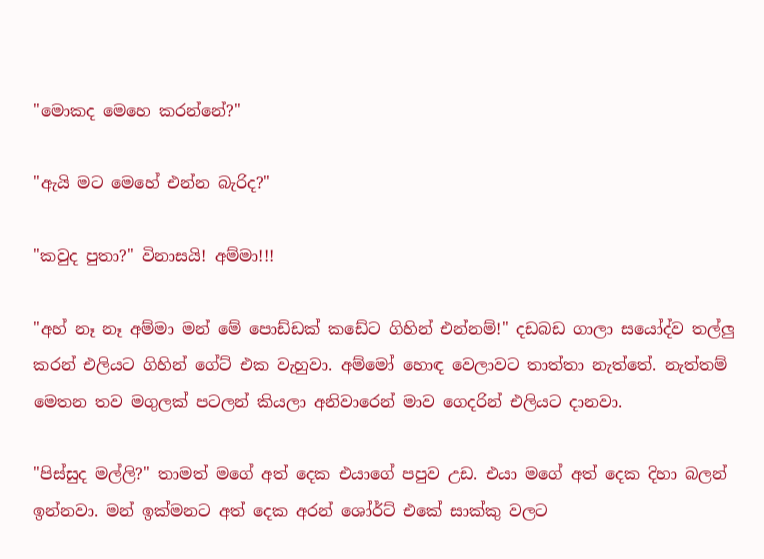"මොකද මෙහෙ කරන්නේ?"

"ඇයි මට මෙහේ එන්න බැරිද?"

"කවුද පුතා?" විනාසයි! අම්මා!!!

"අහ් නෑ නෑ අම්මා මන් මේ පොඩ්ඩක් කඩේට ගිහින් එන්නම්!" දඩබඩ ගාලා සයෝද්ව තල්ලු කරන් එලියට ගිහින් ගේට් එක වැහුවා. අම්මෝ හොඳ වෙලාවට තාත්තා නැත්තේ. නැත්තම් මෙතන තව මගුලක් පටලන් කියලා අනිවාරෙන් මාව ගෙදරින් එලියට දානවා.

"පිස්සුද මල්ලි?" තාමත් මගේ අත් දෙක එයාගේ පපුව උඩ. එයා මගේ අත් දෙක දිහා බලන් ඉන්නවා. මන් ඉක්මනට අත් දෙක අරන් ශෝර්ට් එකේ සාක්කු වලට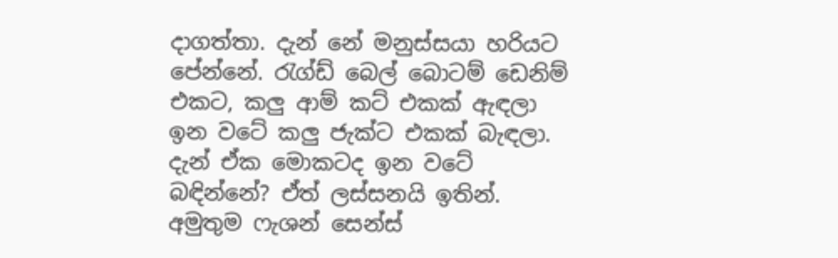දාගත්තා. දැන් නේ මනුස්සයා හරියට පේන්නේ. රැග්ඩ් බෙල් බොටම් ඩෙනිම් එකට, කලු ආම් කට් එකක් ඇඳලා ඉන වටේ කලු ජැක්ට එකක් බැඳලා. දැන් ඒක මොකටද ඉන වටේ බඳින්නේ? ඒත් ලස්සනයි ඉතින්. අමුතුම ෆැශන් සෙන්ස්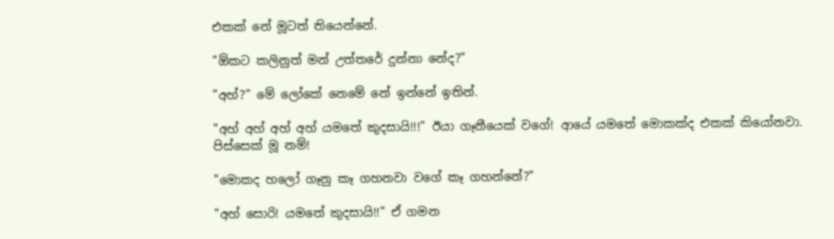එකක් නේ මූටත් තියෙන්නේ.

"ඕකට කලිනුත් මන් උත්තරේ දුන්නා නේද?"

"අහ්?" මේ ලෝකේ නෙමේ නේ ඉන්නේ ඉතින්.

"අහ් අහ් අහ් අහ් යමතේ කුදසායි!!!" ඊයා ගෑනීයෙක් වගේ! ආයේ යමතේ මොකක්ද එකක් කියෝනවා. පිස්සෙක් මූ නම්!

"මොකද හලෝ ගෑනු කෑ ගහනවා වගේ කෑ ගහන්නේ?"

"අහ් සොරි! යමතේ කුදසායි!!" ඒ ගමන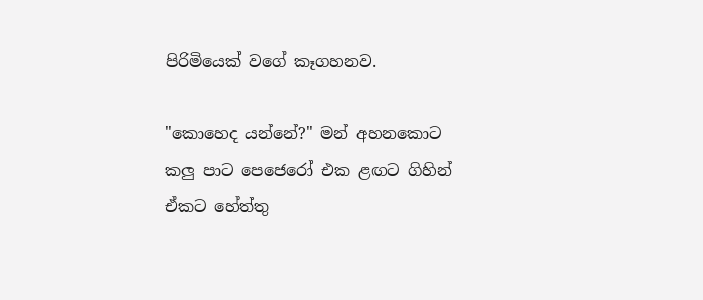පිරිමියෙක් වගේ කෑගහනව.

"කොහෙද යන්නේ?" මන් අහනකොට කලු පාට පෙජෙරෝ එක ළඟට ගිහින් ඒකට හේත්තු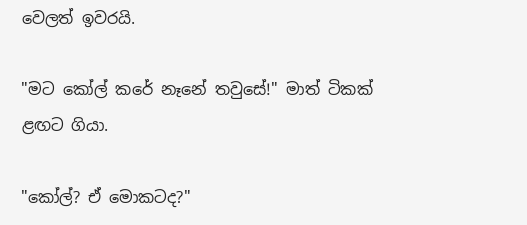වෙලත් ඉවරයි.

"මට කෝල් කරේ නෑනේ තවුසේ!" මාත් ටිකක් ළඟට ගියා.

"කෝල්? ඒ මොකටද?"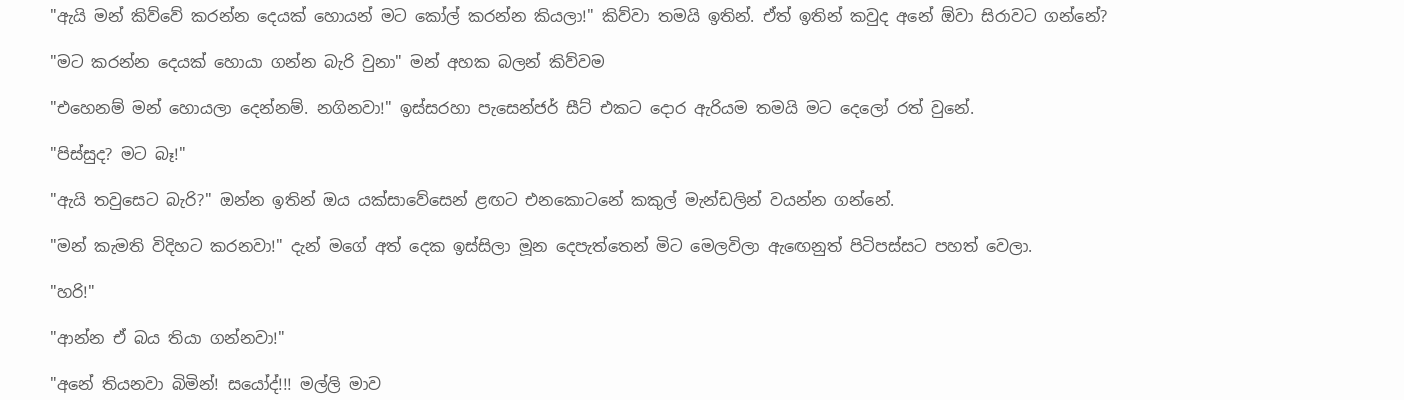"ඇයි මන් කිව්වේ කරන්න දෙයක් හොයන් මට කෝල් කරන්න කියලා!" කිව්වා තමයි ඉතින්. ඒත් ඉතින් කවුද අනේ ඕවා සිරාවට ගන්නේ?

"මට කරන්න දෙයක් හොයා ගන්න බැරි වුනා" මන් අහක බලන් කිව්වම

"එහෙනම් මන් හොයලා දෙන්නම්. නගිනවා!" ඉස්සරහා පැසෙන්ජර් සීට් එකට දොර ඇරියම තමයි මට දෙලෝ රත් වුනේ.

"පිස්සුද? මට බෑ!"

"ඇයි තවුසෙට බැරි?" ඔන්න ඉතින් ඔය යක්සාවේසෙන් ළඟට එනකොටනේ කකුල් මැන්ඩලින් වයන්න ගන්නේ.

"මන් කැමති විදිහට කරනවා!" දැන් මගේ අත් දෙක ඉස්සිලා මූන දෙපැත්තෙන් මිට මෙලවිලා ඇඟෙනුත් පිටිපස්සට පහත් වෙලා.

"හරි!"

"ආන්න ඒ බය තියා ගන්නවා!"

"අනේ තියනවා බිමින්! සයෝද්!!! මල්ලි මාව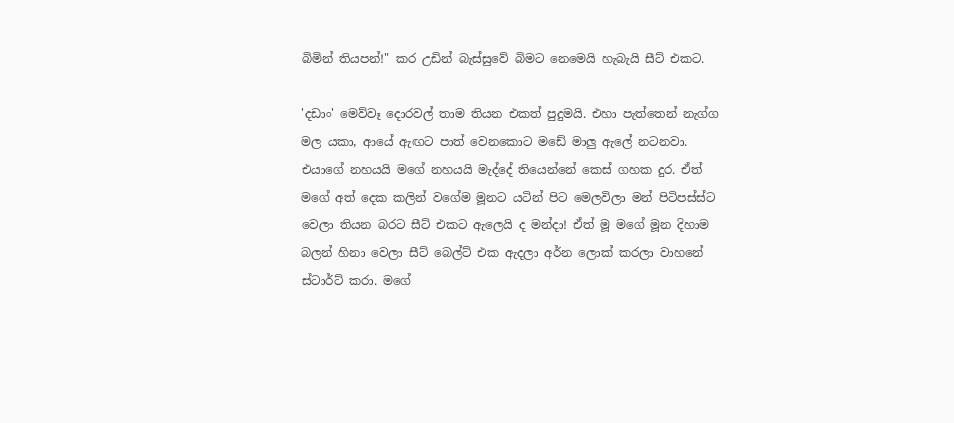බිමින් තියපන්!" කර උඩින් බැස්සුවේ බිමට නෙමෙයි හැබැයි සීට් එකට.

'දඩාං' මෙව්වෑ දොරවල් තාම තියන එකත් පුදුමයි. එහා පැත්තෙන් නැග්ග මල යකා, ආයේ ඇඟට පාත් වෙනකොට මඩේ මාලු ඇලේ නටනවා. එයාගේ නහයයි මගේ නහයයි මැද්දේ තියෙන්නේ කෙස් ගහක දුර. ඒත් මගේ අත් දෙක කලින් වගේම මූනට යටින් පිට මෙලවිලා මන් පිටිපස්ස්ට වෙලා තියන බරට සීට් එකට ඇලෙයි ද මන්දා! ඒත් මූ මගේ මූන දිහාම බලන් හිනා වෙලා සීට් බෙල්ට් එක ඇදලා අර්න ලොක් කරලා වාහනේ ස්ටාර්ට් කරා. මගේ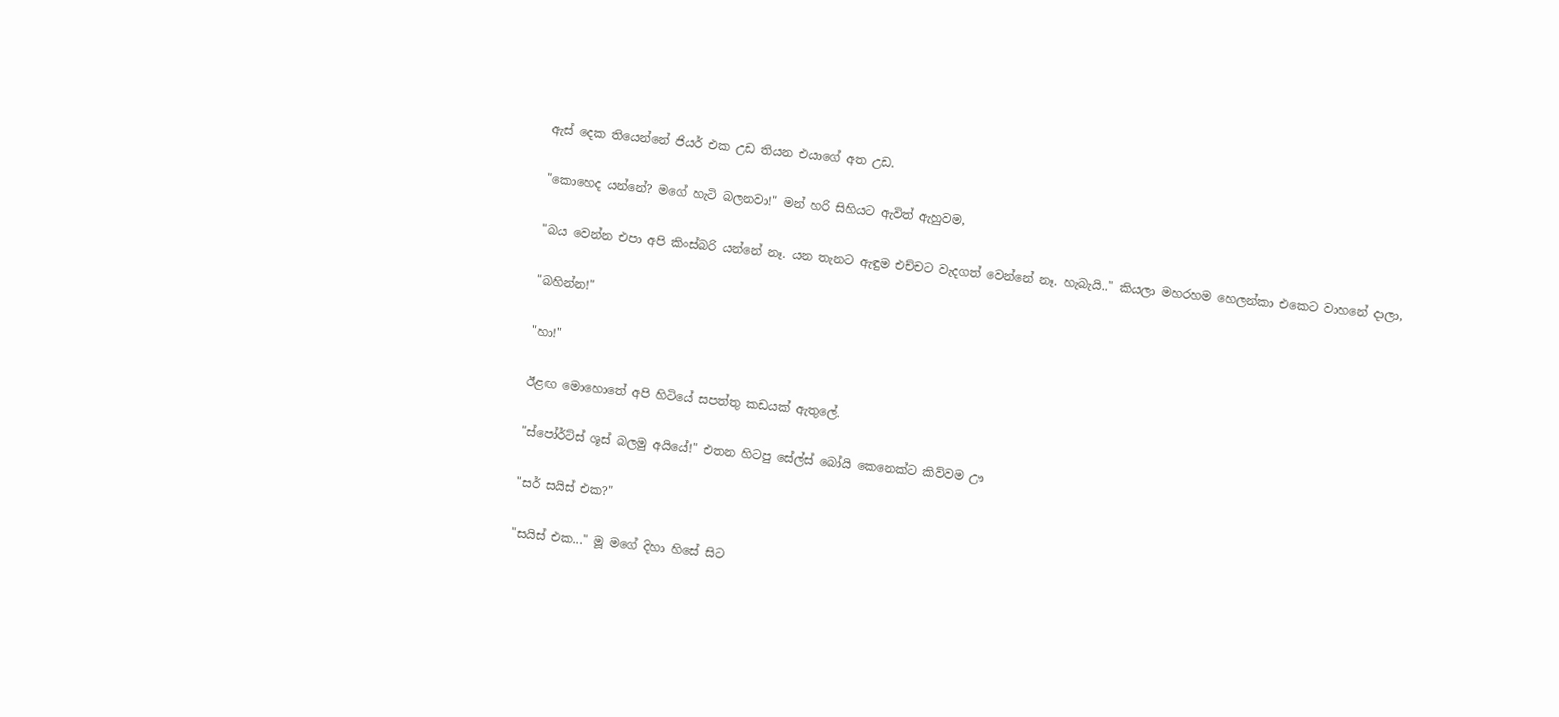ඇස් දෙක තියෙන්නේ ජියර් එක උඩ තියන එයාගේ අත උඩ.

"කොහෙද යන්නේ? මගේ හැටි බලනවා!" මන් හරි සිහියට ඇවිත් ඇහුවම,

"බය වෙන්න එපා අපි කිංස්බරි යන්නේ නෑ. යන තැනට ඇඳුම එච්චට වැදගත් වෙන්නේ නෑ. හැබැයි.." කියලා මහරහම හෙලන්කා එකෙට වාහනේ දාලා,

"බහින්න!"

"හා!"

ඊළඟ මොහොතේ අපි හිටියේ සපත්තු කඩයක් ඇතුලේ.

"ස්පෝර්ට්ස් ශූස් බලමු අයියේ!" එතන හිටපු සේල්ස් බෝයි කෙනෙක්ට කිව්වම ඌ

"සර් සයිස් එක?"

"සයිස් එක..." මූ මගේ දිහා හිසේ සිට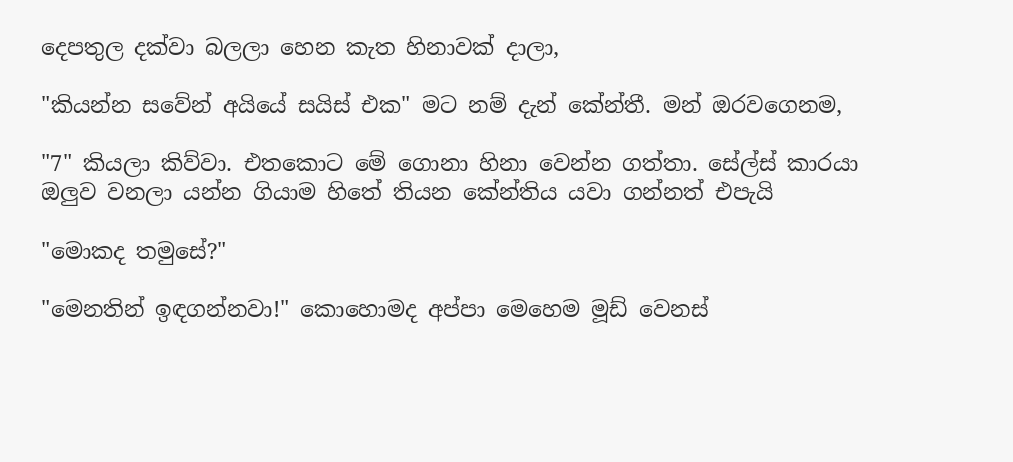දෙපතුල දක්වා බලලා හෙන කැත හිනාවක් දාලා,

"කියන්න සවේන් අයියේ සයිස් එක" මට නම් දැන් කේන්තී. මන් ඔරවගෙනම,

"7" කියලා කිව්වා. එතකොට මේ ගොනා හිනා වෙන්න ගත්තා. සේල්ස් කාරයා ඔලුව වනලා යන්න ගියාම හිතේ තියන කේන්තිය යවා ගන්නත් එපැයි

"මොකද තමුසේ?"

"මෙනතින් ඉඳගන්නවා!" කොහොමද අප්පා මෙහෙම මූඩ් වෙනස්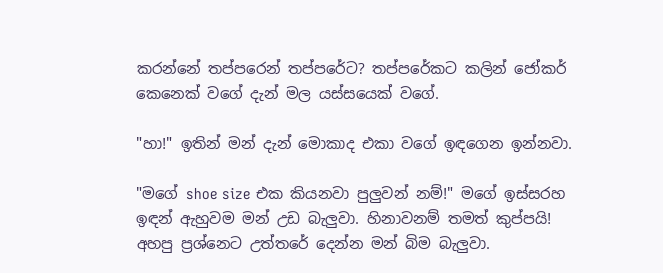කරන්නේ තප්පරෙන් තප්පරේට? තප්පරේකට කලින් ජෝකර් කෙනෙක් වගේ දැන් මල යස්සයෙක් වගේ.

"හා!" ඉතින් මන් දැන් මොකාද එකා වගේ ඉඳගෙන ඉන්නවා.

"මගේ shoe size එක කියනවා පුලුවන් නම්!" මගේ ඉස්සරහ ඉඳන් ඇහුවම මන් උඩ බැලුවා. හිනාවනම් තමත් කුප්පයි! අහපු ප්‍රශ්නෙට උත්තරේ දෙන්න මන් බිම බැලුවා.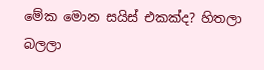මේක මොන සයිස් එකක්ද? හිතලා බලලා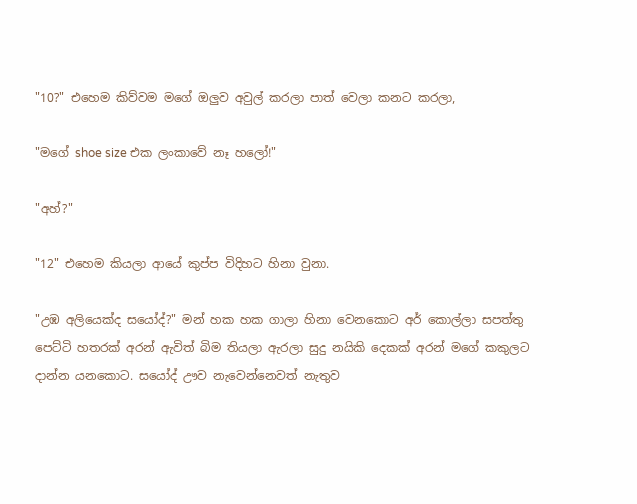"10?" එහෙම කිව්වම මගේ ඔලුව අවුල් කරලා පාත් වෙලා කනට කරලා,

"මගේ shoe size එක ලංකාවේ නෑ හලෝ!"

"අහ්?"

"12" එහෙම කියලා ආයේ කුප්ප විදිහට හිනා වුනා.

"උඹ අලියෙක්ද සයෝද්?" මන් හක හක ගාලා හිනා වෙනකොට අර් කොල්ලා සපත්තු පෙට්ටි හතරක් අරන් ඇවිත් බිම තියලා ඇරලා සුදු නයිකි දෙකක් අරන් මගේ කකුලට දාන්න යනකොට. සයෝද් ඌව නැවෙන්නෙවත් නැතුව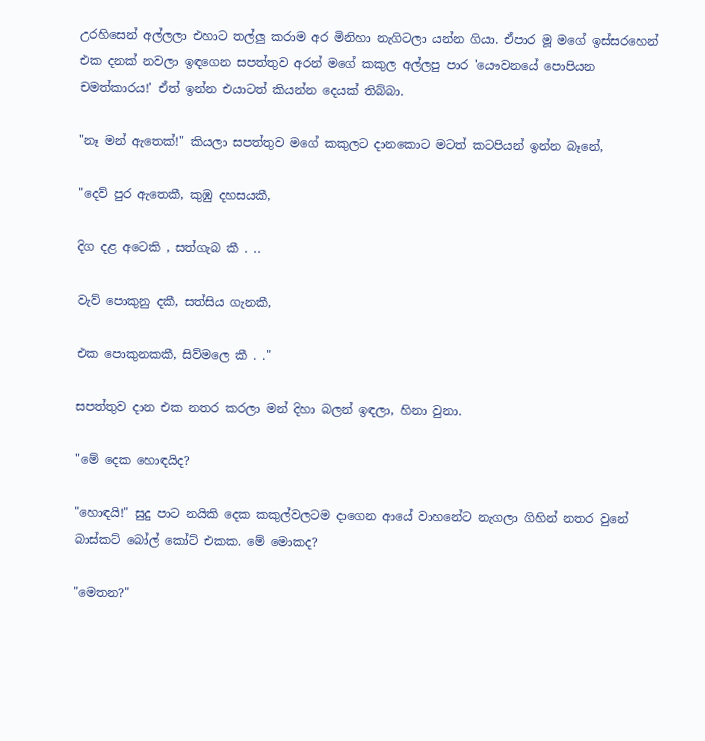උරහිසෙන් අල්ලලා එහාට තල්ලු කරාම අර මිනිහා නැගිටලා යන්න ගියා. ඒපාර මූ මගේ ඉස්සරහෙන් එක දනක් නවලා ඉඳගෙන සපත්තුව අරන් මගේ කකුල අල්ලපු පාර 'යෞවනයේ පොපියන චමත්කාරය!' ඒත් ඉන්න එයාටත් කියන්න දෙයක් තිබ්බා.

"නෑ මන් ඇතෙක්!" කියලා සපත්තුව මගේ කකුලට දානකොට මටත් කටපියන් ඉන්න බෑනේ,

"දෙව් පුර ඇතෙකී, කුඹු දහසයකී,

දිග දළ අටෙකි , සත්ගැබ කී . ..

වැව් පොකුනු දකී, සත්සිය ගැනකී,

එක පොකුනකකී, සිව්මලෙ කී . ."

සපත්තුව දාන එක නතර කරලා මන් දිහා බලන් ඉඳලා, හිනා වුනා.

"මේ දෙක හොඳයිද?

"හොඳයි!" සුදු පාට නයිකි දෙක කකුල්වලටම දාගෙන ආයේ වාහනේට නැගලා ගිහින් නතර වුනේ බාස්කට් බෝල් කෝට් එකක. මේ මොකද?

"මෙතන?"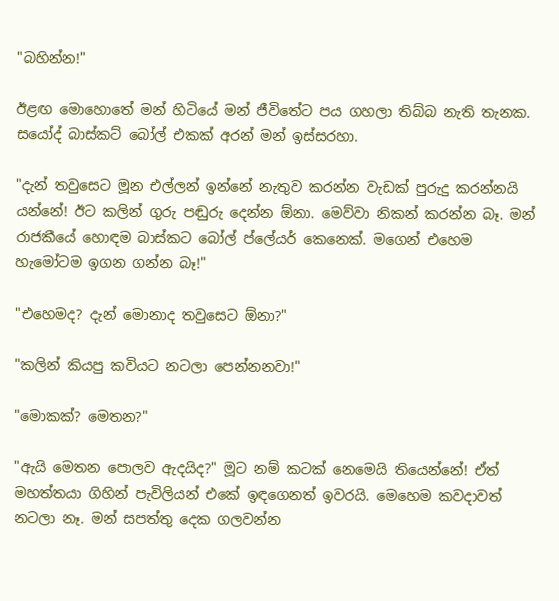"බහින්න!"

ඊළඟ මොහොතේ මන් හිටියේ මන් ජීවිතේට පය ගහලා තිබ්බ නැති තැනක. සයෝද් බාස්කට් බෝල් එකක් අරන් මන් ඉස්සරහා.

"දැන් තවුසෙට මූන එල්ලන් ඉන්නේ නැතුව කරන්න වැඩක් පුරුදු කරන්නයි යන්නේ! ඊට කලින් ගුරු පඬුරු දෙන්න ඕනා. මෙව්වා නිකන් කරන්න බෑ. මන් රාජකීයේ හොඳම බාස්කට බෝල් ප්ලේයර් කෙනෙක්. මගෙන් එහෙම හැමෝටම ඉගන ගන්න බෑ!"

"එහෙමද? දැන් මොනාද තවුසෙට ඕනා?"

"කලින් කියපු කවියට නටලා පෙන්නනවා!"

"මොකක්? මෙතන?"

"ඇයි මෙතන පොලව ඇදයිද?" මූට නම් කටක් නෙමෙයි තියෙන්නේ! ඒත් මහත්තයා ගිහින් පැවිලියන් එකේ ඉඳගෙනත් ඉවරයි. මෙහෙම කවදාවත් නටලා නෑ. මන් සපත්තු දෙක ගලවන්න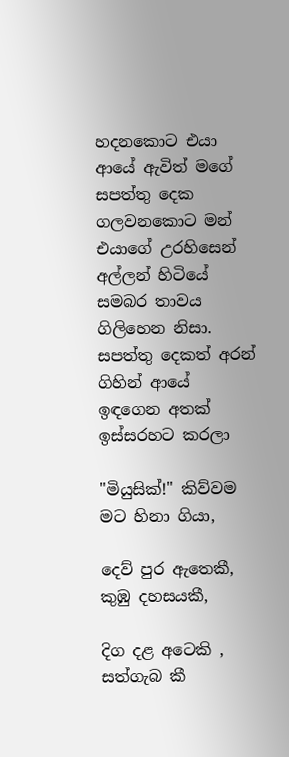හදනකොට එයා ආයේ ඇවිත් මගේ සපත්තු දෙක ගලවනකොට මන් එයාගේ උරහිසෙන් අල්ලන් හිටියේ සමබර තාවය ගිලිහෙන නිසා. සපත්තු දෙකත් අරන් ගිහින් ආයේ ඉඳගෙන අතක් ඉස්සරහට කරලා

"මියුසික්!" කිව්වම මට හිනා ගියා,

දෙව් පුර ඇතෙකී, කුඹු දහසයකී,

දිග දළ අටෙකි , සත්ගැබ කී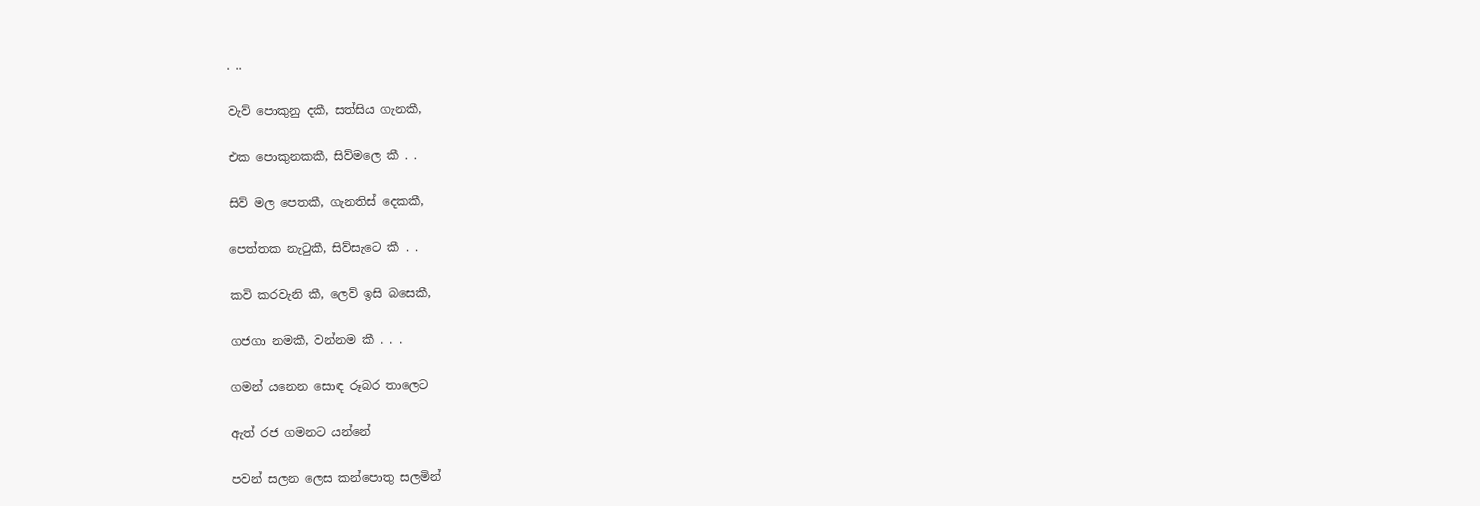. ..

වැව් පොකුනු දකී, සත්සිය ගැනකී,

එක පොකුනකකී, සිව්මලෙ කී . .

සිව් මල පෙතකී, ගැනතිස් දෙකකී,

පෙත්තක නැටුකී, සිව්සැටෙ කී . .

කවි කරවැනි කී, ලෙව් ඉසි බසෙකී,

ගජගා නමකී, වන්නම කී . . .

ගමන් යනෙන සොඳ රූබර තාලෙට

ඇත් රජ ගමනට යන්නේ

පවන් සලන ලෙස කන්පොතු සලමින්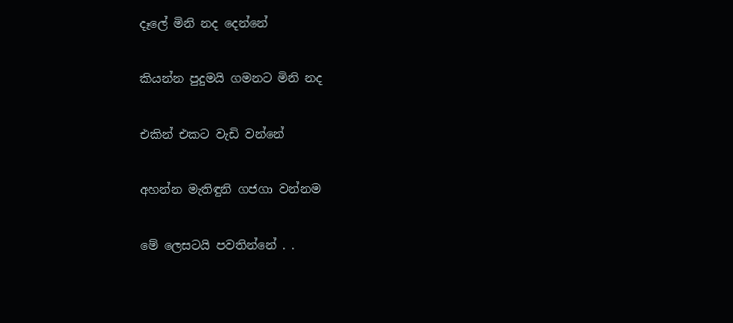දෑලේ මිනි නද දෙන්නේ

කියන්න පුදුමයි ගමනට මිනි නද

එකින් එකට වැඩි වන්නේ

අහන්න මැතිඳුනි ගජගා වන්නම

මේ ලෙසටයි පවතින්නේ . .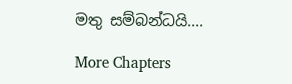මතු සම්බන්ධයි....

More Chapters